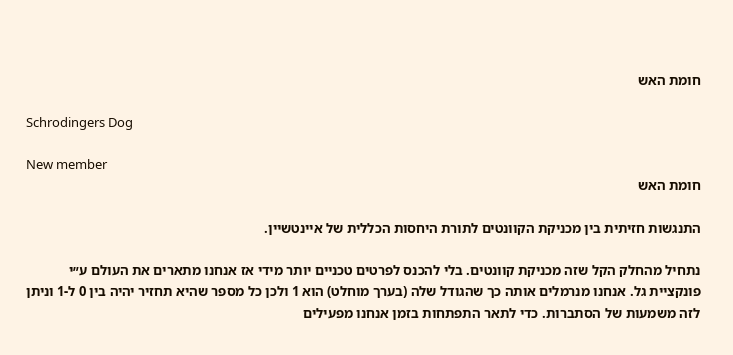חומת האש

Schrodingers Dog

New member
חומת האש

התנגשות חזיתית בין מכניקת הקוונטים לתורת היחסות הכללית של איינטשיין.

נתחיל מהחלק הקל שזה מכניקת קוונטים. בלי להכנס לפרטים טכניים יותר מידי אז אנחנו מתארים את העולם ע״י פונקציית גל. אנחנו מנרמלים אותה כך שהגודל שלה (בערך מוחלט) הוא 1 ולכן כל מספר שהיא תחזיר יהיה בין 0 ל-1 וניתן לזה משמעות של הסתברות. כדי לתאר התפתחות בזמן אנחנו מפעילים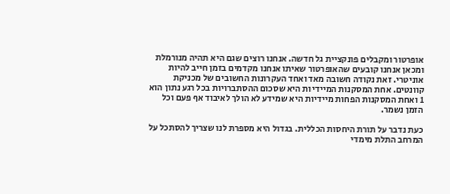אופרטור ומקבלים פונקציית גל חדשה. אנחנו רוצים שגם היא תהיה מנורמלת ומכאן אנחנו קובעים שהאופרטור שאיתו אנחנו מקדמים בזמן חייב להיות אוניטרי. זאת נקודה חשובה מאד ואחד העקרונות החשובים של מכניקת קוונטים. אחת המסקנות המיידיות היא שסכום ההסתברויות בכל רגע נתון הוא 1 ואחת המסקנות הפחות מיידיות היא שמידע לא הולך לאיבוד אף פעם וכל הזמן נשמר.

כעת נדבר על תורת היחסות הכללית. בגדול היא מספרת לנו שצריך להסתכל על המרחב התלת מימדי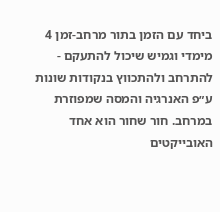ביחד עם הזמן בתור מרחב-זמן 4 מימדי וגמיש שיכול להתעקם - להתרחב ולהתכווץ בנקודות שונות ע״פ האנרגיה והמסה שמפוזרת במרחב. חור שחור הוא אחד האובייקטים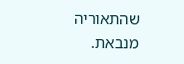שהתאוריה מנבאת.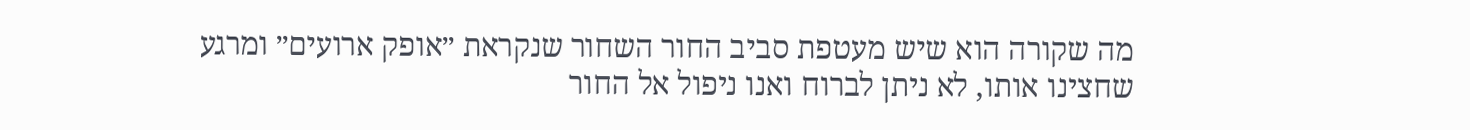מה שקורה הוא שיש מעטפת סביב החור השחור שנקראת ״אופק ארועים״ ומרגע שחצינו אותו, לא ניתן לברוח ואנו ניפול אל החור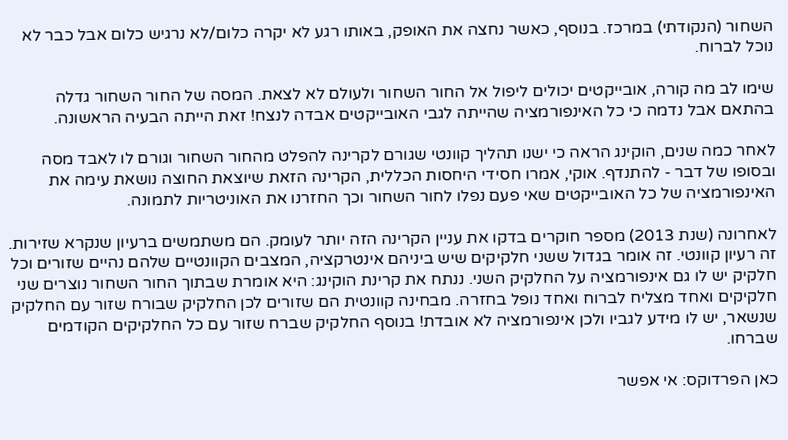השחור (הנקודתי) במרכז. בנוסף, כאשר נחצה את האופק, באותו רגע לא יקרה כלום/לא נרגיש כלום אבל כבר לא נוכל לברוח.

שימו לב מה קורה, אובייקטים יכולים ליפול אל החור השחור ולעולם לא לצאת. המסה של החור השחור גדלה בהתאם אבל נדמה כי כל האינפורמציה שהייתה לגבי האובייקטים אבדה לנצח! זאת הייתה הבעיה הראשונה.

לאחר כמה שנים, הוקינג הראה כי ישנו תהליך קוונטי שגורם לקרינה להפלט מהחור השחור וגורם לו לאבד מסה ובסופו של דבר - להתנדף. אוקי, אמרו חסידי היחסות הכללית, הקרינה הזאת שיוצאת החוצה נושאת עימה את האינפורמציה של כל האובייקטים שאי פעם נפלו לחור השחור וכך החזרנו את האוניטריות לתמונה.

לאחרונה (שנת 2013) מספר חוקרים בדקו את עניין הקרינה הזה יותר לעומק. הם משתמשים ברעיון שנקרא שזירות. זה רעיון קוונטי. זה אומר בגדול ששני חלקיקים שיש ביניהם אינטרקציה, המצבים הקוונטיים שלהם נהיים שזורים וכל חלקיק יש לו גם אינפורמציה על החלקיק השני. ננתח את קרינת הוקינג: היא אומרת שבתוך החור השחור נוצרים שני חלקיקים ואחד מצליח לברוח ואחד נופל בחזרה. מבחינה קוונטית הם שזורים לכן החלקיק שבורח שזור עם החלקיק שנשאר, יש לו מידע לגביו ולכן אינפורמציה לא אובדת! בנוסף החלקיק שברח שזור עם כל החלקיקים הקודמים שברחו.

כאן הפרדוקס: אי אפשר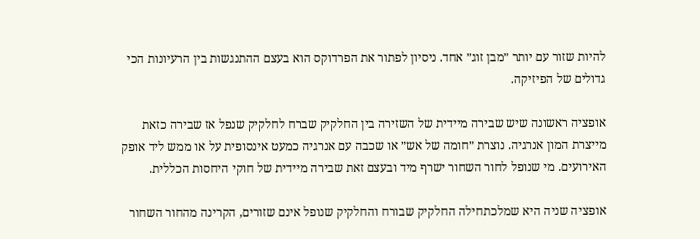להיות שזור עם יותר ״מבן זוג״ אחד. ניסיון לפתור את הפרדוקס הוא בעצם ההתנגשות בין הרעיונות הכי גדולים של הפיזיקה.

אופציה ראשונה שיש שבירה מיידית של השזירה בין החלקיק שברח לחלקיק שנפל אז שבירה כזאת מייצרת המון אנרגיה. נוצרת ״חומה של אש״ או שכבה עם אנרגיה כמעט אינסופית על או ממש ליד אופק האירועים. מי שנופל לחור השחור ישרף מיד ובעצם זאת שבירה מיידית של חוקי היחסות הכללית.

אופציה שניה היא שמלכתחילה החלקיק שבורח והחלקיק שנופל אינם שזורים, הקרינה מהחור השחור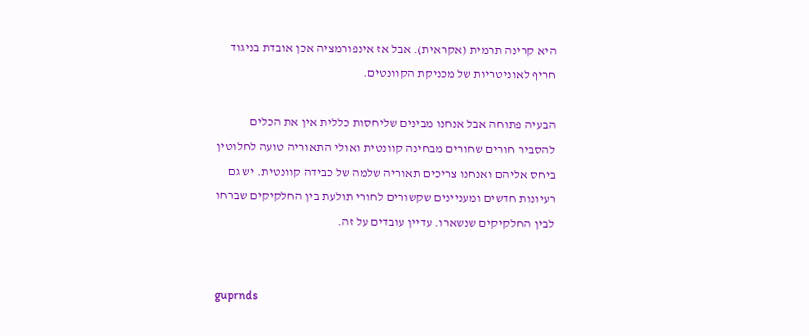היא קרינה תרמית (אקראית). אבל אז אינפורמציה אכן אובדת בניגוד חריף לאוניטריות של מכניקת הקוונטים.

הבעיה פתוחה אבל אנחנו מבינים שליחסות כללית אין את הכלים להסביר חורים שחורים מבחינה קוונטית ואולי התאוריה טועה לחלוטין ביחס אליהם ואנחנו צריכים תאוריה שלמה של כבידה קוונטית. יש גם רעיונות חדשים ומעניינים שקשורים לחורי תולעת בין החלקיקים שברחו לבין החלקיקים שנשארו. עדיין עובדים על זה.


guprnds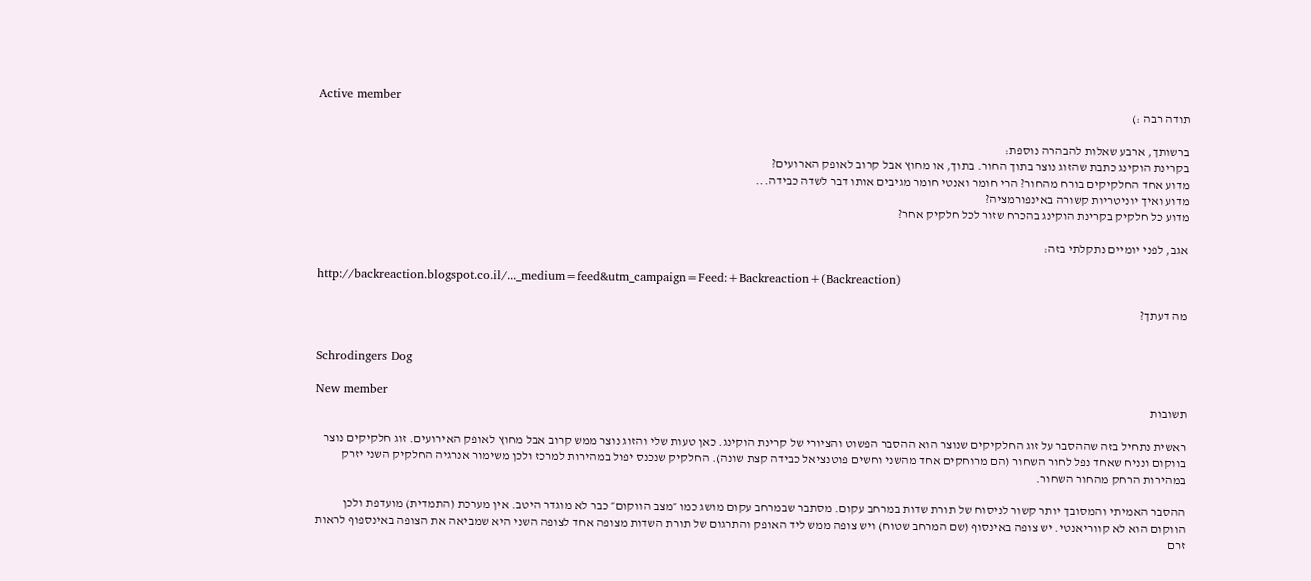Active member
תודה רבה :)

ברשותך, ארבע שאלות להבהרה נוספת:
בקרינת הוקינג כתבת שהזוג נוצר בתוך החור. בתוך, או מחוץ אבל קרוב לאופק הארועים?
מדוע אחד החלקיקים בורח מהחור? הרי חומר ואנטי חומר מגיבים אותו דבר לשדה כבידה...
מדוע ואיך יוניטריות קשורה באינפורמציה?
מדוע כל חלקיק בקרינת הוקינג בהכרח שזור לכל חלקיק אחר?

אגב, לפני יומיים נתקלתי בזה:

http://backreaction.blogspot.co.il/..._medium=feed&utm_campaign=Feed:+Backreaction+(Backreaction)

מה דעתך?


Schrodingers Dog

New member
תשובות

ראשית נתחיל בזה שההסבר על זוג החלקיקים שנוצר הוא ההסבר הפשוט והציורי של קרינת הוקינג. כאן טעות שלי והזוג נוצר ממש קרוב אבל מחוץ לאופק האירועים. זוג חלקיקים נוצר בווקום ונניח שאחד נפל לחור השחור (הם מרוחקים אחד מהשני וחשים פוטנציאל כבידה קצת שונה). החלקיק שנכנס יפול במהירות למרכז ולכן משימור אנרגיה החלקיק השני יזרק במהירות הרחק מהחור השחור.

ההסבר האמיתי והמסובך יותר קשור לניסוח של תורת שדות במרחב עקום. מסתבר שבמרחב עקום מושג כמו ״מצב הווקום״ כבר לא מוגדר היטב. אין מערכת (התמדית) מועדפת ולכן הווקום הוא לא קווריאנטי. יש צופה באינסוף (שם המרחב שטוח) ויש צופה ממש ליד האופק והתרגום של תורת השדות מצופה אחד לצופה השני היא שמביאה את הצופה באינספוף לראות זרם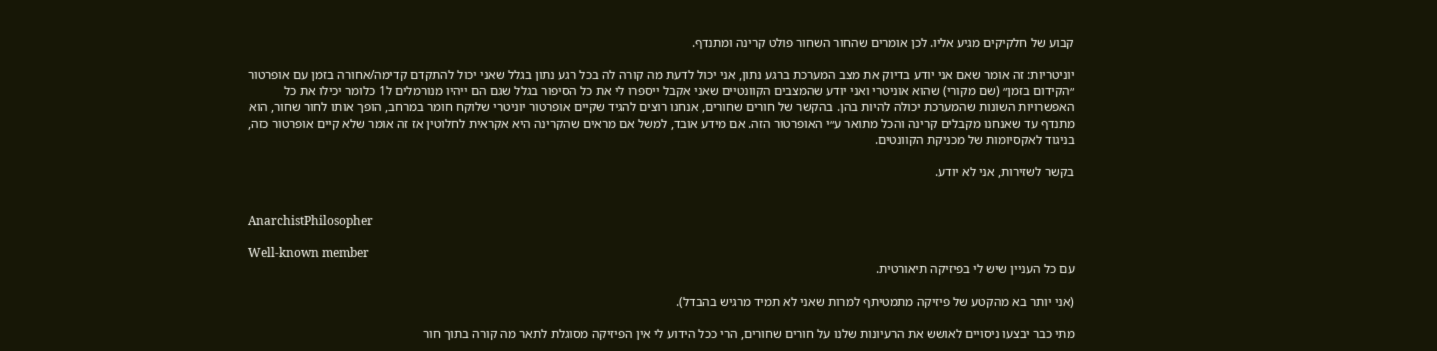קבוע של חלקיקים מגיע אליו. לכן אומרים שהחור השחור פולט קרינה ומתנדף.

יוניטריות: זה אומר שאם אני יודע בדיוק את מצב המערכת ברגע נתון, אני יכול לדעת מה קורה לה בכל רגע נתון בגלל שאני יכול להתקדם קדימה/אחורה בזמן עם אופרטור ״הקידום בזמן״ (שם מקורי) שהוא אוניטרי ואני יודע שהמצבים הקוונטיים שאני אקבל ייספרו לי את כל הסיפור בגלל שגם הם ייהיו מנורמלים ל1 כלומר יכילו את כל האפשרויות השונות שהמערכת יכולה להיות בהן. בהקשר של חורים שחורים, אנחנו רוצים להגיד שקיים אופרטור יוניטרי שלוקח חומר במרחב, הופך אותו לחור שחור, הוא מתנדף עד שאנחנו מקבלים קרינה והכל מתואר ע״י האופרטור הזה. אם מידע אובד, למשל אם מראים שהקרינה היא אקראית לחלוטין אז זה אומר שלא קיים אופרטור כזה, בניגוד לאקסיומות של מכניקת הקוונטים.

בקשר לשזירות, אני לא יודע.


AnarchistPhilosopher

Well-known member
עם כל העניין שיש לי בפיזיקה תיאורטית.

(אני יותר בא מהקטע של פיזיקה מתמטיתף למרות שאני לא תמיד מרגיש בהבדל).

מתי כבר יבצעו ניסויים לאושש את הרעיונות שלנו על חורים שחורים, הרי ככל הידוע לי אין הפיזיקה מסוגלת לתאר מה קורה בתוך חור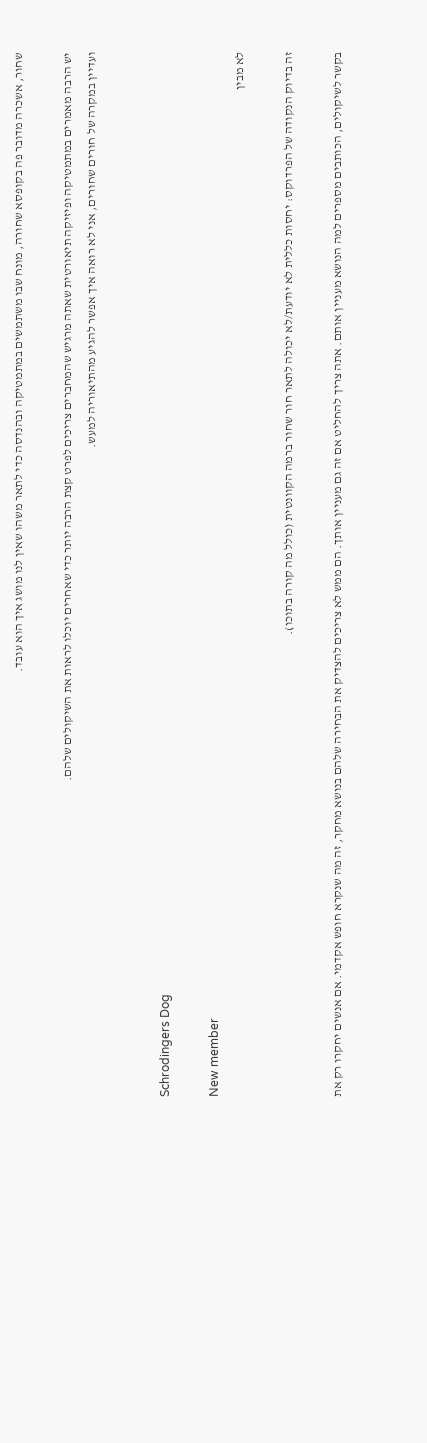שחור, אשכרה מדובר פה בקופסא שחורה, מונח שבו משתמשים במתמטיקה ובהנדסה כדי לתאר משהו שאין לנו מושג איך הוא עובד.

יש הרבה מאמרים במתמטיקה ופיזיקה תיאורטית שאתה מרגיש שהמחברים צריכים לפרט קצת הרבה יותר כדי שאחרים יוכלו לראות את השיקולים שלהם.
ועדיין במקרה של חורים שחורים, אני לא רואה איך אפשר להגיע מהתיאוריה למעש.


Schrodingers Dog

New member
לא מבין

זה בדיוק הנקודה של הפרדוקס: יחסות כללית לא יודעת/לא יכולה לתאר חור שחור ברמה הקוונטית (כולל מה קורה בתוכו).

בקשר לשיקולים, הכותבים מספרים למה הנושא מעניין אותם. אתה צריך להחליט אם זה גם מעניין אותך. הם ממש לא צריכים להצדיק את הבחירה שלהם בנושא מחקר, זה מה שנקרא חופש אקדמי. אם אנשים יחקרו רק את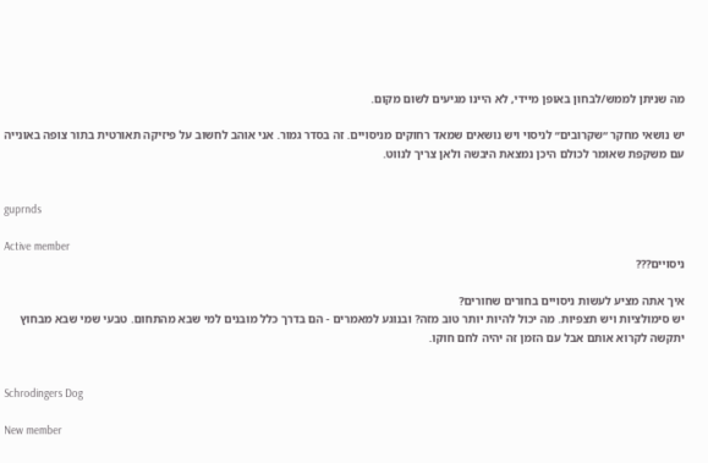מה שניתן לממש/לבחון באופן מיידי, לא היינו מגיעים לשום מקום.

יש נושאי מחקר ״שקרובים״ לניסוי ויש נושאים שמאד רחוקים מניסויים. זה בסדר גמור. אני אוהב לחשוב על פיזיקה תאורטית בתור צופה באונייה עם משקפת שאומר לכולם היכן נמצאת היבשה ולאן צריך לנווט.


guprnds

Active member
ניסויים???

איך אתה מציע לעשות ניסויים בחורים שחורים?
יש סימולציות ויש תצפיות. מה יכול להיות יותר טוב מזה? ובנוגע למאמרים - הם בדרך כלל מובנים למי שבא מהתחום. טבעי שמי שבא מבחוץ יתקשה לקרוא אותם אבל עם הזמן זה יהיה לחם חוקו.


Schrodingers Dog

New member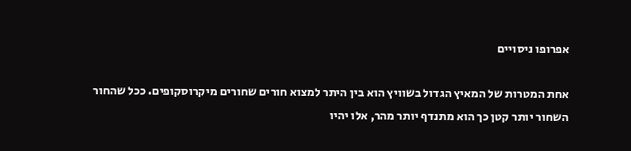אפרופו ניסויים

אחת המטרות של המאיץ הגדול בשוויץ הוא בין היתר למצוא חורים שחורים מיקרוסקופים. ככל שהחור השחור יותר קטן כך הוא מתנדף יותר מהר, אלו יהיו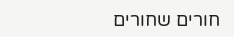חורים שחורים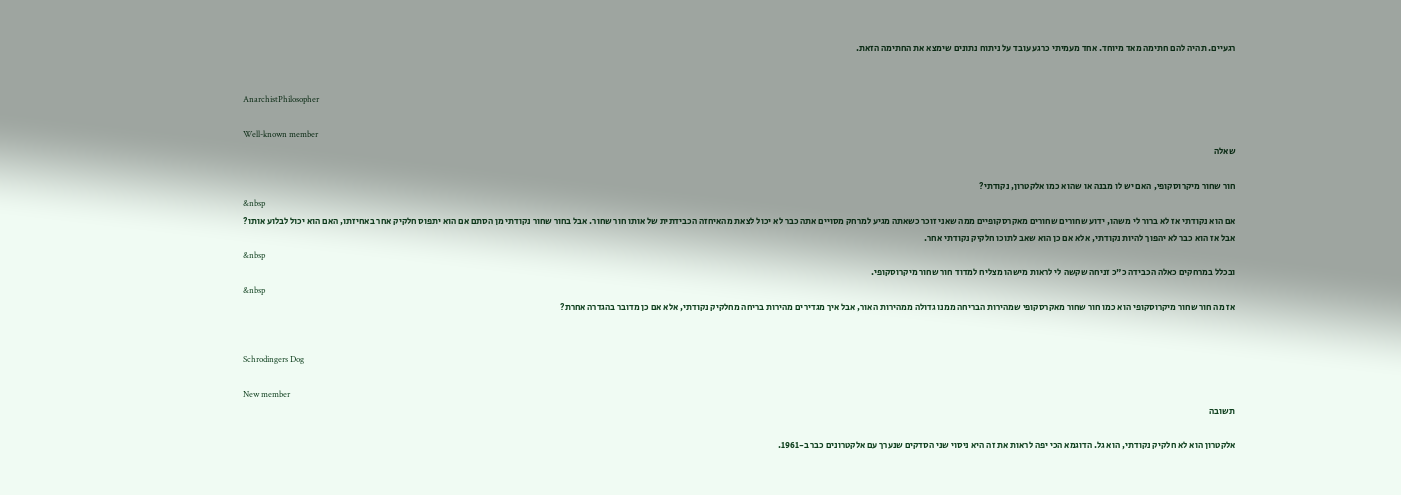רגעיים. תהיה להם חתימה מאד מיוחד. אחד מעמיתי כרגע עובד על ניתוח נתונים שימצא את החתימה הזאת.


AnarchistPhilosopher

Well-known member
שאלה

חור שחור מיקרוסקופי, האם יש לו מבנה או שהוא כמו אלקטרון, נקודתי?
&nbsp
אם הוא נקודתי אז לא ברור לי משהו, ידוע שחורים שחורים מאקרסקופיים ממה שאני זוכר כשאתה מגיע למרחק מסויים אתה כבר לא יכול לצאת מהאיחזה הכבידתית של אותו חור שחור. אבל בחור שחור נקודתי מן הסתם אם הוא יתפוס חלקיק אחר באחיזתו, האם הוא יכול לבלוע אותו? אבל אז הוא כבר לא יהפוך להיות נקודתי, אלא אם כן הוא שאב לתוכו חלקיק נקודתי אחר.
&nbsp
ובכלל במרחקים כאלה הכבידה כ"כ זניחה שקשה לי לראות מישהו מצליח למדוד חור שחור מיקרוסקופי.
&nbsp
אז מה חור שחור מיקרוסקופי הוא כמו חור שחור מאקרסקופי שמהירות הבריחה ממנו גדולה ממהירות האור, אבל איך מגדירים מהירות בריחה מחלקיק נקודתי, אלא אם כן מדובר בהגדרה אחרת?


Schrodingers Dog

New member
תשובה

אלקטרון הוא לא חלקיק נקודתי, הוא גל. הדוגמא הכי יפה לראות את זה היא ניסוי שני הסדקים שנערך עם אלקטרונים כבר ב-1961.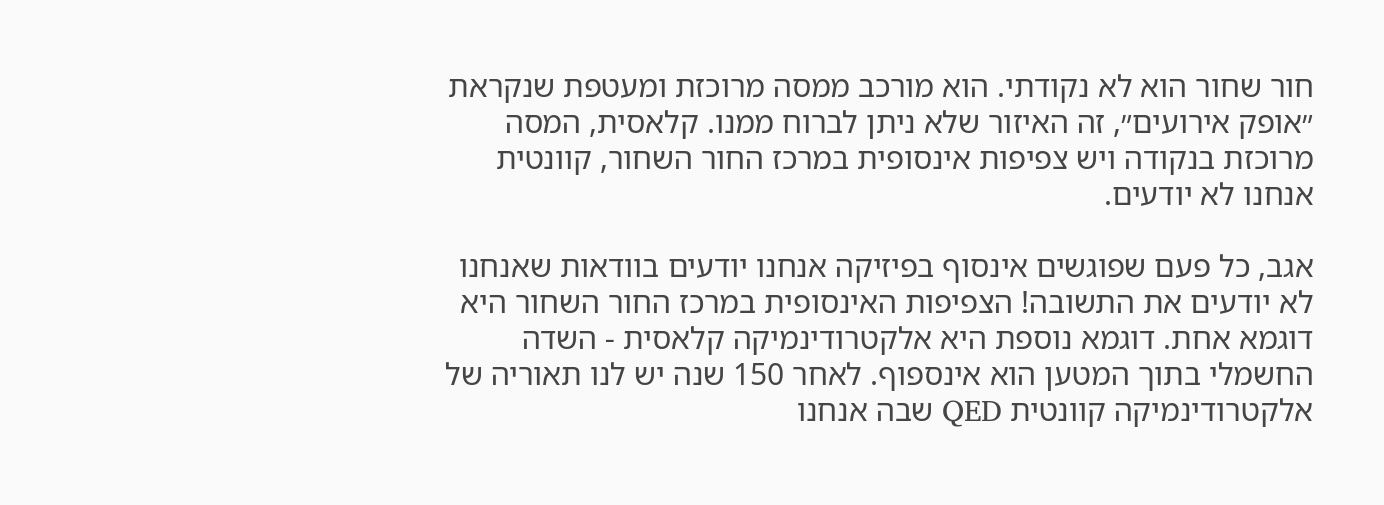חור שחור הוא לא נקודתי. הוא מורכב ממסה מרוכזת ומעטפת שנקראת ״אופק אירועים״, זה האיזור שלא ניתן לברוח ממנו. קלאסית, המסה מרוכזת בנקודה ויש צפיפות אינסופית במרכז החור השחור, קוונטית אנחנו לא יודעים.

אגב, כל פעם שפוגשים אינסוף בפיזיקה אנחנו יודעים בוודאות שאנחנו לא יודעים את התשובה! הצפיפות האינסופית במרכז החור השחור היא דוגמא אחת. דוגמא נוספת היא אלקטרודינמיקה קלאסית - השדה החשמלי בתוך המטען הוא אינספוף. לאחר 150 שנה יש לנו תאוריה של אלקטרודינמיקה קוונטית QED שבה אנחנו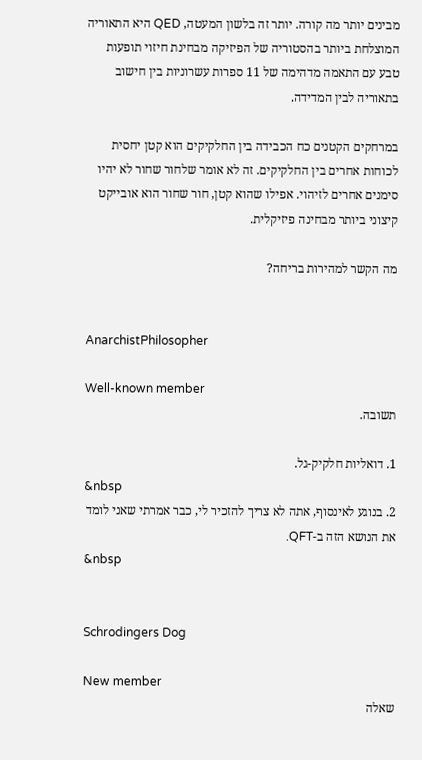מבינים יותר מה קורה. יותר זה בלשון המעטה, QED היא התאוריה המוצלחת ביותר בהסטוריה של הפיזיקה מבחינת חיזוי תופעות טבע עם התאמה מדהימה של 11 ספרות עשרוניות בין חישוב בתאוריה לבין המדידה.

במרחקים הקטנים כח הכבידה בין החלקיקים הוא קטן יחסית לכוחות אחרים בין החלקיקים. זה לא אומר שלחור שחור לא יהיו סימנים אחרים לזיהוי. אפילו שהוא קטן, חור שחור הוא אובייקט קיצוני ביותר מבחינה פיזיקלית.

מה הקשר למהירות בריחה?


AnarchistPhilosopher

Well-known member
תשובה.

1. דואליות חלקיק-גל.
&nbsp
2. בנוגע לאינסוף, אתה לא צריך להזכיר לי, כבר אמרתי שאני לומד את הנושא הזה ב-QFT.
&nbsp


Schrodingers Dog

New member
שאלה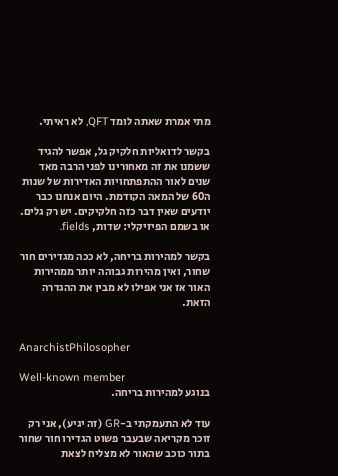מתי אמרת שאתה לומד QFT, לא ראיתי.

בקשר לדואליות חלקיק גל, אפשר להגיד ששמנו את זה מאחורינו לפני הרבה מאד שנים לאור ההתפתחויות האדירות של שנות ה60 של המאה הקודמת. היום אנחנו כבר יודעים שאין דבר כזה חלקיקים. יש רק גלים. או בשמם הפיזיקלי: שדות, fields.

בקשר למהירות בריחה, לא ככה מגדירים חור שחור, ואין מהירות גבוהה יותר ממהירות האור אז אני אפילו לא מבין את ההגדרה הזאת.


AnarchistPhilosopher

Well-known member
בנוגע למהירות בריחה.

עוד לא התעמקתי ב-GR (זה יגיע), אני רק זוכר מקריאה שבעבר פשוט הגדירו חור שחור בתור כוכב שהאור לא מצליח לצאת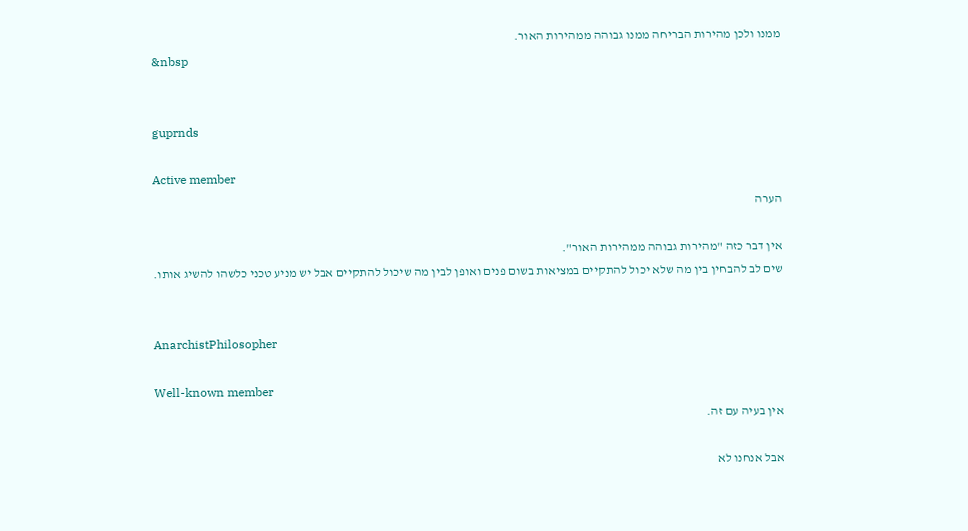ממנו ולכן מהירות הבריחה ממנו גבוהה ממהירות האור.
&nbsp


guprnds

Active member
הערה

אין דבר כזה "מהירות גבוהה ממהירות האור".
שים לב להבחין בין מה שלא יכול להתקיים במציאות בשום פנים ואופן לבין מה שיכול להתקיים אבל יש מניע טכני כלשהו להשיג אותו.


AnarchistPhilosopher

Well-known member
אין בעיה עם זה.

אבל אנחנו לא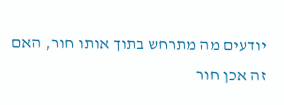יודעים מה מתרחש בתוך אותו חור, האם זה אכן חור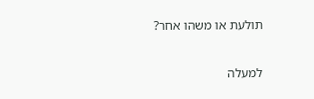תולעת או משהו אחר?

למעלה